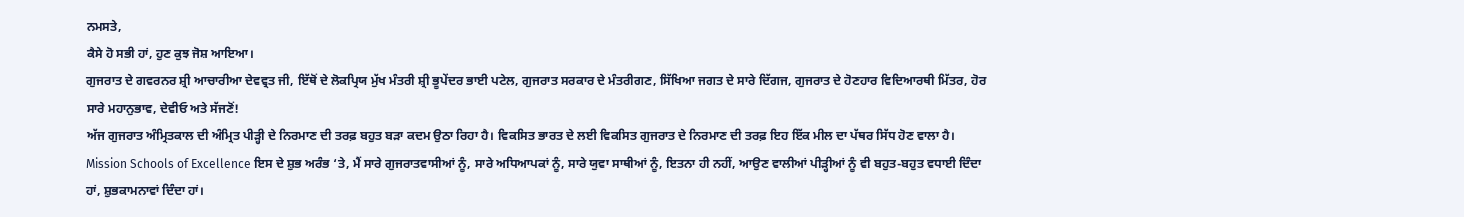ਨਮਸਤੇ,
ਕੈਸੇ ਹੋ ਸਭੀ ਹਾਂ, ਹੁਣ ਕੁਝ ਜੋਸ਼ ਆਇਆ।
ਗੁਜਰਾਤ ਦੇ ਗਵਰਨਰ ਸ਼੍ਰੀ ਆਚਾਰੀਆ ਦੇਵਵ੍ਰਤ ਜੀ, ਇੱਥੋਂ ਦੇ ਲੋਕਪ੍ਰਿਯ ਮੁੱਖ ਮੰਤਰੀ ਸ਼੍ਰੀ ਭੂਪੇਂਦਰ ਭਾਈ ਪਟੇਲ, ਗੁਜਰਾਤ ਸਰਕਾਰ ਦੇ ਮੰਤਰੀਗਣ, ਸਿੱਖਿਆ ਜਗਤ ਦੇ ਸਾਰੇ ਦਿੱਗਜ, ਗੁਜਰਾਤ ਦੇ ਹੋਣਹਾਰ ਵਿਦਿਆਰਥੀ ਮਿੱਤਰ, ਹੋਰ ਸਾਰੇ ਮਹਾਨੁਭਾਵ, ਦੇਵੀਓ ਅਤੇ ਸੱਜਣੋਂ!
ਅੱਜ ਗੁਜਰਾਤ ਅੰਮ੍ਰਿਤਕਾਲ ਦੀ ਅੰਮ੍ਰਿਤ ਪੀੜ੍ਹੀ ਦੇ ਨਿਰਮਾਣ ਦੀ ਤਰਫ਼ ਬਹੁਤ ਬੜਾ ਕਦਮ ਉਠਾ ਰਿਹਾ ਹੈ। ਵਿਕਸਿਤ ਭਾਰਤ ਦੇ ਲਈ ਵਿਕਸਿਤ ਗੁਜਰਾਤ ਦੇ ਨਿਰਮਾਣ ਦੀ ਤਰਫ਼ ਇਹ ਇੱਕ ਮੀਲ ਦਾ ਪੱਥਰ ਸਿੱਧ ਹੋਣ ਵਾਲਾ ਹੈ। Mission Schools of Excellence ਇਸ ਦੇ ਸ਼ੁਭ ਅਰੰਭ ‘ਤੇ, ਮੈਂ ਸਾਰੇ ਗੁਜਰਾਤਵਾਸੀਆਂ ਨੂੰ, ਸਾਰੇ ਅਧਿਆਪਕਾਂ ਨੂੰ, ਸਾਰੇ ਯੁਵਾ ਸਾਥੀਆਂ ਨੂੰ, ਇਤਨਾ ਹੀ ਨਹੀਂ, ਆਉਣ ਵਾਲੀਆਂ ਪੀੜ੍ਹੀਆਂ ਨੂੰ ਵੀ ਬਹੁਤ-ਬਹੁਤ ਵਧਾਈ ਦਿੰਦਾ ਹਾਂ, ਸ਼ੁਭਕਾਮਨਾਵਾਂ ਦਿੰਦਾ ਹਾਂ।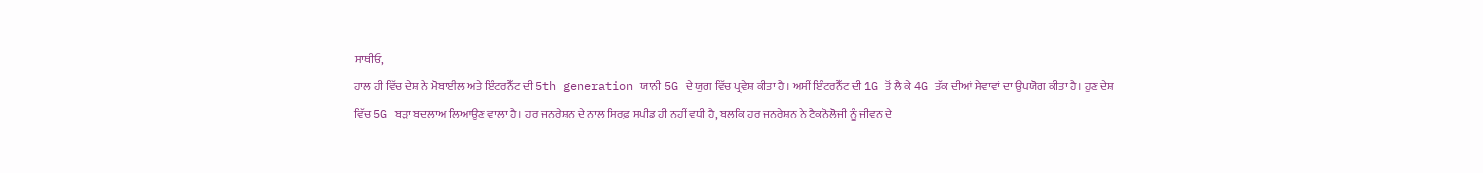ਸਾਥੀਓ,
ਹਾਲ ਹੀ ਵਿੱਚ ਦੇਸ਼ ਨੇ ਮੋਬਾਈਲ ਅਤੇ ਇੰਟਰਨੈੱਟ ਦੀ 5th generation ਯਾਨੀ 5G ਦੇ ਯੁਗ ਵਿੱਚ ਪ੍ਰਵੇਸ਼ ਕੀਤਾ ਹੈ। ਅਸੀਂ ਇੰਟਰਨੈੱਟ ਦੀ 1G ਤੋਂ ਲੈ ਕੇ 4G ਤੱਕ ਦੀਆਂ ਸੇਵਾਵਾਂ ਦਾ ਉਪਯੋਗ ਕੀਤਾ ਹੈ। ਹੁਣ ਦੇਸ਼ ਵਿੱਚ 5G ਬੜਾ ਬਦਲਾਅ ਲਿਆਉਣ ਵਾਲਾ ਹੈ। ਹਰ ਜਨਰੇਸ਼ਨ ਦੇ ਨਾਲ ਸਿਰਫ਼ ਸਪੀਡ ਹੀ ਨਹੀਂ ਵਧੀ ਹੈ, ਬਲਕਿ ਹਰ ਜਨਰੇਸ਼ਨ ਨੇ ਟੈਕਨੋਲੋਜੀ ਨੂੰ ਜੀਵਨ ਦੇ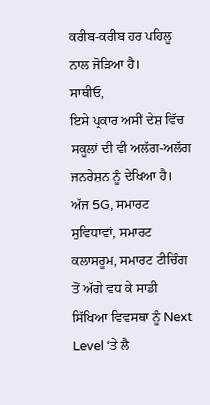ਕਰੀਬ-ਕਰੀਬ ਹਰ ਪਹਿਲੂ ਨਾਲ ਜੋੜਿਆ ਹੈ।
ਸਾਥੀਓ,
ਇਸੇ ਪ੍ਰਕਾਰ ਅਸੀਂ ਦੇਸ਼ ਵਿੱਚ ਸਕੂਲਾਂ ਦੀ ਵੀ ਅਲੱਗ-ਅਲੱਗ ਜਨਰੇਸ਼ਨ ਨੂੰ ਦੇਖਿਆ ਹੈ। ਅੱਜ 5G, ਸਮਾਰਟ ਸੁਵਿਧਾਵਾਂ, ਸਮਾਰਟ ਕਲਾਸਰੂਮ, ਸਮਾਰਟ ਟੀਚਿੰਗ ਤੋਂ ਅੱਗੇ ਵਧ ਕੇ ਸਾਡੀ ਸਿੱਖਿਆ ਵਿਵਸਥਾ ਨੂੰ Next Level ‘ਤੇ ਲੈ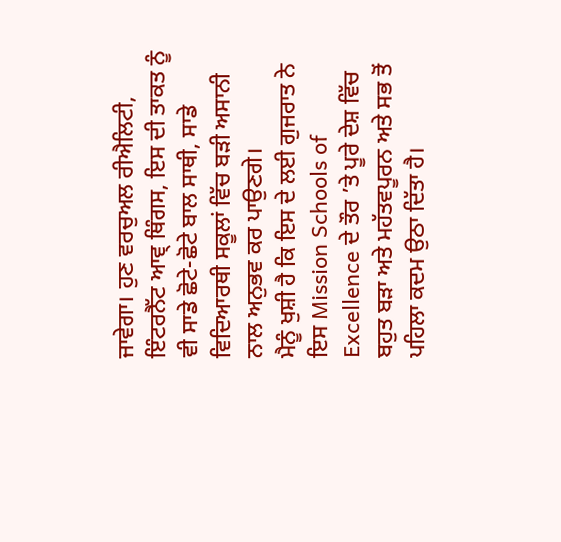ਜਾਵੇਗਾ। ਹੁਣ ਵਰਚੁਅਲ ਰੀਐਲਿਟੀ, ਇੰਟਰਨੈੱਟ ਆਵ੍ ਥਿੰਗਸ, ਇਸ ਦੀ ਤਾਕਤ ਨੂੰ ਵੀ ਸਾਡੇ ਛੋਟੇ-ਛੋਟੇ ਬਾਲ ਸਾਥੀ, ਸਾਡੇ ਵਿਦਿਆਰਥੀ ਸਕੂਲਾਂ ਵਿੱਚ ਬੜੀ ਅਸਾਨੀ ਨਾਲ ਅਨੁਭਵ ਕਰ ਪਾਉਣਗੇ।
ਮੈਨੂੰ ਖੁਸ਼ੀ ਹੈ ਕਿ ਇਸ ਦੇ ਲਈ ਗੁਜਰਾਤ ਨੇ ਇਸ Mission Schools of Excellence ਦੇ ਤੌਰ ’ਤੇ ਪੂਰੇ ਦੇਸ਼ ਵਿੱਚ ਬਹੁਤ ਬੜਾ ਅਤੇ ਮਹੱਤਵਪੂਰਨ ਅਤੇ ਸਭ ਤੋਂ ਪਹਿਲਾ ਕਦਮ ਉਠਾ ਦਿੱਤਾ ਹੈ।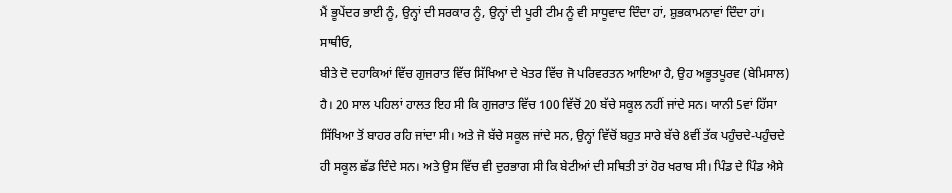ਮੈਂ ਭੂਪੇਂਦਰ ਭਾਈ ਨੂੰ, ਉਨ੍ਹਾਂ ਦੀ ਸਰਕਾਰ ਨੂੰ, ਉਨ੍ਹਾਂ ਦੀ ਪੂਰੀ ਟੀਮ ਨੂੰ ਵੀ ਸਾਧੂਵਾਦ ਦਿੰਦਾ ਹਾਂ, ਸ਼ੁਭਕਾਮਨਾਵਾਂ ਦਿੰਦਾ ਹਾਂ।
ਸਾਥੀਓ,
ਬੀਤੇ ਦੋ ਦਹਾਕਿਆਂ ਵਿੱਚ ਗੁਜਰਾਤ ਵਿੱਚ ਸਿੱਖਿਆ ਦੇ ਖੇਤਰ ਵਿੱਚ ਜੋ ਪਰਿਵਰਤਨ ਆਇਆ ਹੈ, ਉਹ ਅਭੂਤਪੂਰਵ (ਬੇਮਿਸਾਲ) ਹੈ। 20 ਸਾਲ ਪਹਿਲਾਂ ਹਾਲਤ ਇਹ ਸੀ ਕਿ ਗੁਜਰਾਤ ਵਿੱਚ 100 ਵਿੱਚੋਂ 20 ਬੱਚੇ ਸਕੂਲ ਨਹੀਂ ਜਾਂਦੇ ਸਨ। ਯਾਨੀ 5ਵਾਂ ਹਿੱਸਾ ਸਿੱਖਿਆ ਤੋਂ ਬਾਹਰ ਰਹਿ ਜਾਂਦਾ ਸੀ। ਅਤੇ ਜੋ ਬੱਚੇ ਸਕੂਲ ਜਾਂਦੇ ਸਨ, ਉਨ੍ਹਾਂ ਵਿੱਚੋਂ ਬਹੁਤ ਸਾਰੇ ਬੱਚੇ 8ਵੀਂ ਤੱਕ ਪਹੁੰਚਦੇ-ਪਹੁੰਚਦੇ ਹੀ ਸਕੂਲ ਛੱਡ ਦਿੰਦੇ ਸਨ। ਅਤੇ ਉਸ ਵਿੱਚ ਵੀ ਦੁਰਭਾਗ ਸੀ ਕਿ ਬੇਟੀਆਂ ਦੀ ਸਥਿਤੀ ਤਾਂ ਹੋਰ ਖਰਾਬ ਸੀ। ਪਿੰਡ ਦੇ ਪਿੰਡ ਐਸੇ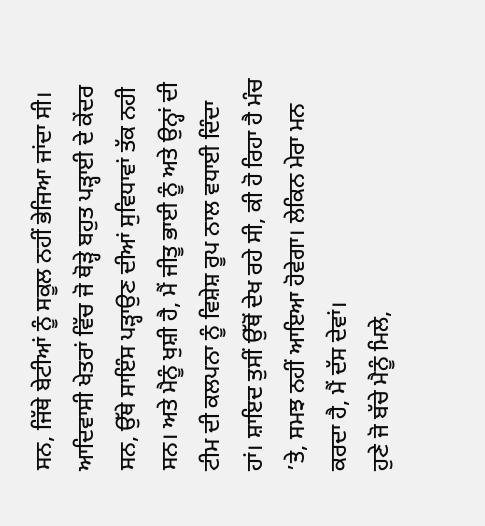ਸਨ, ਜਿੱਥੇ ਬੇਟੀਆਂ ਨੂੰ ਸਕੂਲ ਨਹੀਂ ਭੇਜਿਆ ਜਾਂਦਾ ਸੀ।
ਆਦਿਵਾਸੀ ਖੇਤਰਾਂ ਵਿੱਚ ਜੋ ਥੋੜ੍ਹੇ ਬਹੁਤ ਪੜ੍ਹਾਈ ਦੇ ਕੇਂਦਰ ਸਨ, ਉੱਥੇ ਸਾਇੰਸ ਪੜ੍ਹਾਉਣ ਦੀਆਂ ਸੁਵਿਧਾਵਾਂ ਤੱਕ ਨਹੀ ਸਨ। ਅਤੇ ਮੈਨੂੰ ਖੁਸ਼ੀ ਹੈ, ਮੈਂ ਜੀਤੂ ਭਾਈ ਨੂੰ ਅਤੇ ਉਨ੍ਹਾਂ ਦੀ ਟੀਮ ਦੀ ਕਲਪਨਾ ਨੂੰ ਵਿਸ਼ੇਸ਼ ਰੂਪ ਨਾਲ ਵਧਾਈ ਦਿੰਦਾ ਹਾਂ। ਸ਼ਾਇਦ ਤੁਸੀਂ ਉੱਥੋਂ ਦੇਖ ਰਹੇ ਸੀ, ਕੀ ਹੋ ਰਿਹਾ ਹੈ ਮੰਚ ’ਤੇ, ਸਮਝ ਨਹੀਂ ਆਇਆ ਹੋਵੇਗਾ। ਲੇਕਿਨ ਮੇਰਾ ਮਨ ਕਰਦਾ ਹੈ, ਮੈਂ ਦੱਸ ਦੇਵਾਂ।
ਹੁਣੇ ਜੋ ਬੱਚੇ ਮੈਨੂੰ ਮਿਲੇ,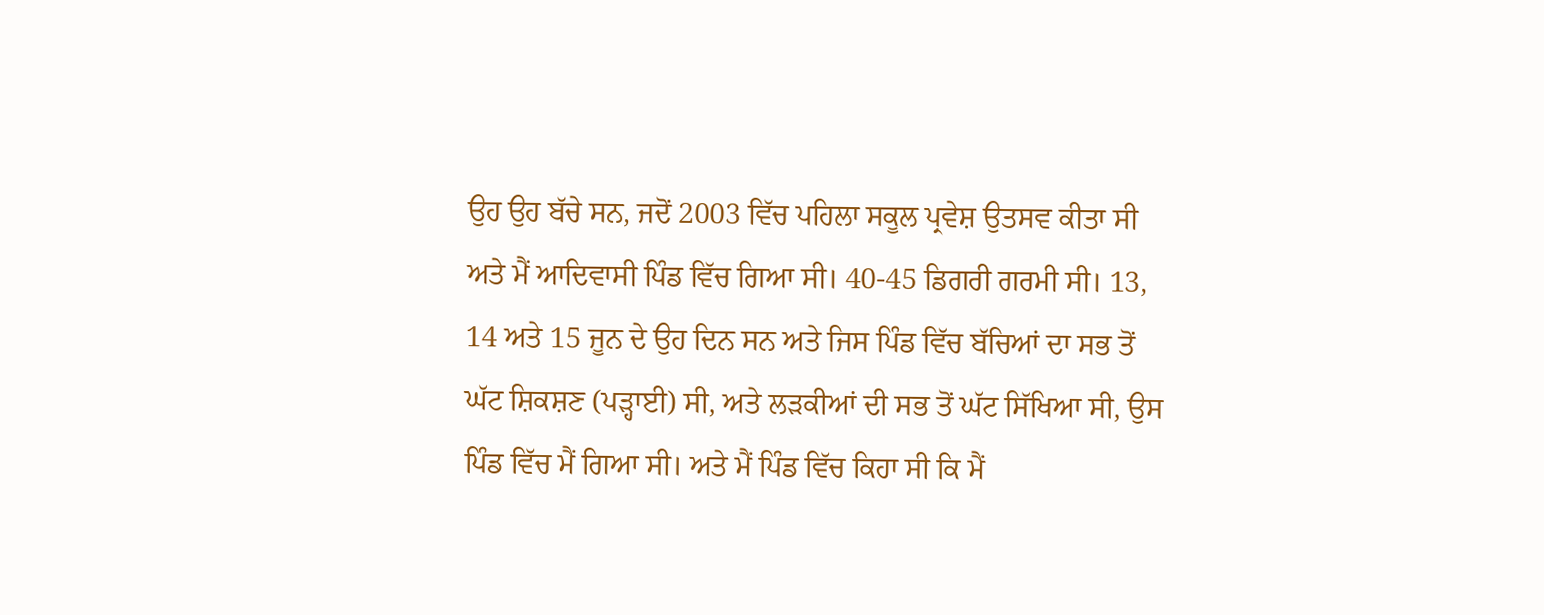ਉਹ ਉਹ ਬੱਚੇ ਸਨ, ਜਦੋਂ 2003 ਵਿੱਚ ਪਹਿਲਾ ਸਕੂਲ ਪ੍ਰਵੇਸ਼ ਉਤਸਵ ਕੀਤਾ ਸੀ ਅਤੇ ਮੈਂ ਆਦਿਵਾਸੀ ਪਿੰਡ ਵਿੱਚ ਗਿਆ ਸੀ। 40-45 ਡਿਗਰੀ ਗਰਮੀ ਸੀ। 13, 14 ਅਤੇ 15 ਜੂਨ ਦੇ ਉਹ ਦਿਨ ਸਨ ਅਤੇ ਜਿਸ ਪਿੰਡ ਵਿੱਚ ਬੱਚਿਆਂ ਦਾ ਸਭ ਤੋਂ ਘੱਟ ਸ਼ਿਕਸ਼ਣ (ਪੜ੍ਹਾਈ) ਸੀ, ਅਤੇ ਲੜਕੀਆਂ ਦੀ ਸਭ ਤੋਂ ਘੱਟ ਸਿੱਖਿਆ ਸੀ, ਉਸ ਪਿੰਡ ਵਿੱਚ ਮੈਂ ਗਿਆ ਸੀ। ਅਤੇ ਮੈਂ ਪਿੰਡ ਵਿੱਚ ਕਿਹਾ ਸੀ ਕਿ ਮੈਂ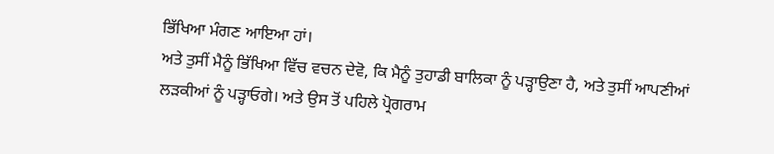ਭਿੱਖਿਆ ਮੰਗਣ ਆਇਆ ਹਾਂ।
ਅਤੇ ਤੁਸੀਂ ਮੈਨੂੰ ਭਿੱਖਿਆ ਵਿੱਚ ਵਚਨ ਦੇਵੋ, ਕਿ ਮੈਨੂੰ ਤੁਹਾਡੀ ਬਾਲਿਕਾ ਨੂੰ ਪੜ੍ਹਾਉਣਾ ਹੈ, ਅਤੇ ਤੁਸੀਂ ਆਪਣੀਆਂ ਲੜਕੀਆਂ ਨੂੰ ਪੜ੍ਹਾਓਗੇ। ਅਤੇ ਉਸ ਤੋਂ ਪਹਿਲੇ ਪ੍ਰੋਗਰਾਮ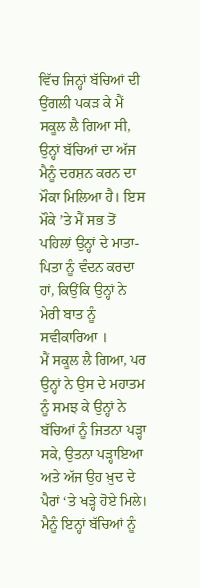ਵਿੱਚ ਜਿਨ੍ਹਾਂ ਬੱਚਿਆਂ ਦੀ ਉਂਗਲੀ ਪਕੜ ਕੇ ਮੈਂ ਸਕੂਲ ਲੈ ਗਿਆ ਸੀ, ਉਨ੍ਹਾਂ ਬੱਚਿਆਂ ਦਾ ਅੱਜ ਮੈਨੂੰ ਦਰਸ਼ਨ ਕਰਨ ਦਾ ਮੌਕਾ ਮਿਲਿਆ ਹੈ। ਇਸ ਮੌਕੇ ’ਤੇ ਮੈਂ ਸਭ ਤੋਂ ਪਹਿਲਾਂ ਉਨ੍ਹਾਂ ਦੇ ਮਾਤਾ-ਪਿਤਾ ਨੂੰ ਵੰਦਨ ਕਰਦਾ ਹਾਂ, ਕਿਉਂਕਿ ਉਨ੍ਹਾਂ ਨੇ ਮੇਰੀ ਬਾਤ ਨੂੰ ਸਵੀਕਾਰਿਆ ।
ਮੈਂ ਸਕੂਲ ਲੈ ਗਿਆ, ਪਰ ਉਨ੍ਹਾਂ ਨੇ ਉਸ ਦੇ ਮਹਾਤਮ ਨੂੰ ਸਮਝ ਕੇ ਉਨ੍ਹਾਂ ਨੇ ਬੱਚਿਆਂ ਨੂੰ ਜਿਤਨਾ ਪੜ੍ਹਾ ਸਕੇ, ਉਤਨਾ ਪੜ੍ਹਾਇਆ ਅਤੇ ਅੱਜ ਉਹ ਖ਼ੁਦ ਦੇ ਪੈਰਾਂ ‘ਤੇ ਖੜ੍ਹੇ ਹੋਏ ਮਿਲੇ। ਮੈਨੂੰ ਇਨ੍ਹਾਂ ਬੱਚਿਆਂ ਨੂੰ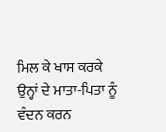ਮਿਲ ਕੇ ਖਾਸ ਕਰਕੇ ਉਨ੍ਹਾਂ ਦੇ ਮਾਤਾ-ਪਿਤਾ ਨੂੰ ਵੰਦਨ ਕਰਨ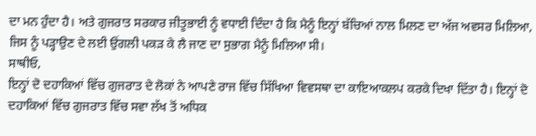ਦਾ ਮਨ ਹੁੰਦਾ ਹੈ। ਅਤੇ ਗੁਜਰਾਤ ਸਰਕਾਰ ਜੀਤੂਭਾਈ ਨੂੰ ਵਧਾਈ ਦਿੰਦਾ ਹੈ ਕਿ ਮੈਨੂੰ ਇਨ੍ਹਾਂ ਬੱਚਿਆਂ ਨਾਲ ਮਿਲਣ ਦਾ ਅੱਜ ਅਵਸਰ ਮਿਲਿਆ, ਜਿਸ ਨੂੰ ਪੜ੍ਹਾਉਣ ਦੇ ਲਈ ਉਂਗਲੀ ਪਕੜ ਕੇ ਲੈ ਜਾਣ ਦਾ ਸੁਭਾਗ ਮੈਨੂੰ ਮਿਲਿਆ ਸੀ।
ਸਾਥੀਓ,
ਇਨ੍ਹਾਂ ਦੋ ਦਹਾਕਿਆਂ ਵਿੱਚ ਗੁਜਰਾਤ ਦੇ ਲੋਕਾਂ ਨੇ ਆਪਣੇ ਰਾਜ ਵਿੱਚ ਸਿੱਖਿਆ ਵਿਵਸਥਾ ਦਾ ਕਾਇਆਕਲਪ ਕਰਕੇ ਦਿਖਾ ਦਿੱਤਾ ਹੈ। ਇਨ੍ਹਾਂ ਦੋ ਦਹਾਕਿਆਂ ਵਿੱਚ ਗੁਜਰਾਤ ਵਿੱਚ ਸਵਾ ਲੱਖ ਤੋਂ ਅਧਿਕ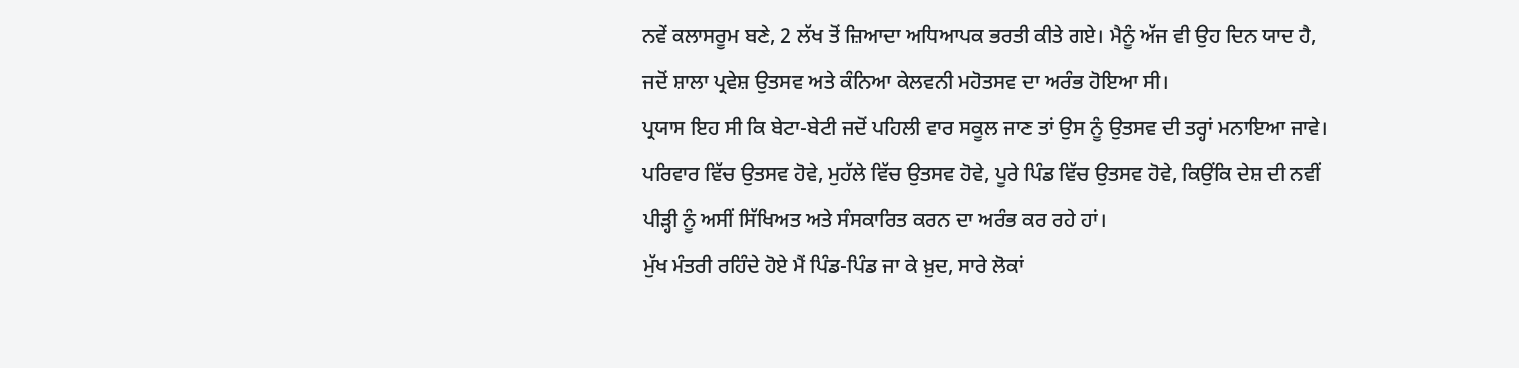ਨਵੇਂ ਕਲਾਸਰੂਮ ਬਣੇ, 2 ਲੱਖ ਤੋਂ ਜ਼ਿਆਦਾ ਅਧਿਆਪਕ ਭਰਤੀ ਕੀਤੇ ਗਏ। ਮੈਨੂੰ ਅੱਜ ਵੀ ਉਹ ਦਿਨ ਯਾਦ ਹੈ, ਜਦੋਂ ਸ਼ਾਲਾ ਪ੍ਰਵੇਸ਼ ਉਤਸਵ ਅਤੇ ਕੰਨਿਆ ਕੇਲਵਨੀ ਮਹੋਤਸਵ ਦਾ ਅਰੰਭ ਹੋਇਆ ਸੀ।
ਪ੍ਰਯਾਸ ਇਹ ਸੀ ਕਿ ਬੇਟਾ-ਬੇਟੀ ਜਦੋਂ ਪਹਿਲੀ ਵਾਰ ਸਕੂਲ ਜਾਣ ਤਾਂ ਉਸ ਨੂੰ ਉਤਸਵ ਦੀ ਤਰ੍ਹਾਂ ਮਨਾਇਆ ਜਾਵੇ। ਪਰਿਵਾਰ ਵਿੱਚ ਉਤਸਵ ਹੋਵੇ, ਮੁਹੱਲੇ ਵਿੱਚ ਉਤਸਵ ਹੋਵੇ, ਪੂਰੇ ਪਿੰਡ ਵਿੱਚ ਉਤਸਵ ਹੋਵੇ, ਕਿਉਂਕਿ ਦੇਸ਼ ਦੀ ਨਵੀਂ ਪੀੜ੍ਹੀ ਨੂੰ ਅਸੀਂ ਸਿੱਖਿਅਤ ਅਤੇ ਸੰਸਕਾਰਿਤ ਕਰਨ ਦਾ ਅਰੰਭ ਕਰ ਰਹੇ ਹਾਂ।
ਮੁੱਖ ਮੰਤਰੀ ਰਹਿੰਦੇ ਹੋਏ ਮੈਂ ਪਿੰਡ-ਪਿੰਡ ਜਾ ਕੇ ਖ਼ੁਦ, ਸਾਰੇ ਲੋਕਾਂ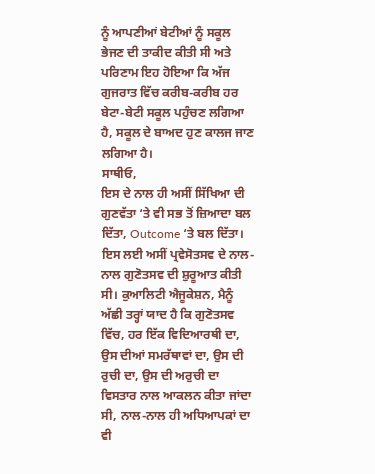ਨੂੰ ਆਪਣੀਆਂ ਬੇਟੀਆਂ ਨੂੰ ਸਕੂਲ ਭੇਜਣ ਦੀ ਤਾਕੀਦ ਕੀਤੀ ਸੀ ਅਤੇ ਪਰਿਣਾਮ ਇਹ ਹੋਇਆ ਕਿ ਅੱਜ ਗੁਜਰਾਤ ਵਿੱਚ ਕਰੀਬ-ਕਰੀਬ ਹਰ ਬੇਟਾ-ਬੇਟੀ ਸਕੂਲ ਪਹੁੰਚਣ ਲਗਿਆ ਹੈ, ਸਕੂਲ ਦੇ ਬਾਅਦ ਹੁਣ ਕਾਲਜ ਜਾਣ ਲਗਿਆ ਹੈ।
ਸਾਥੀਓ,
ਇਸ ਦੇ ਨਾਲ ਹੀ ਅਸੀਂ ਸਿੱਖਿਆ ਦੀ ਗੁਣਵੱਤਾ ‘ਤੇ ਵੀ ਸਭ ਤੋਂ ਜ਼ਿਆਦਾ ਬਲ ਦਿੱਤਾ, Outcome ‘ਤੇ ਬਲ ਦਿੱਤਾ। ਇਸ ਲਈ ਅਸੀਂ ਪ੍ਰਵੇਸੋਤਸਵ ਦੇ ਨਾਲ-ਨਾਲ ਗੁਣੋਤਸਵ ਦੀ ਸ਼ੁਰੂਆਤ ਕੀਤੀ ਸੀ। ਕੁਆਲਿਟੀ ਐਜੂਕੇਸ਼ਨ, ਮੈਨੂੰ ਅੱਛੀ ਤਰ੍ਹਾਂ ਯਾਦ ਹੈ ਕਿ ਗੁਣੋਤਸਵ ਵਿੱਚ, ਹਰ ਇੱਕ ਵਿਦਿਆਰਥੀ ਦਾ, ਉਸ ਦੀਆਂ ਸਮਰੱਥਾਵਾਂ ਦਾ, ਉਸ ਦੀ ਰੁਚੀ ਦਾ, ਉਸ ਦੀ ਅਰੁਚੀ ਦਾ ਵਿਸਤਾਰ ਨਾਲ ਆਕਲਨ ਕੀਤਾ ਜਾਂਦਾ ਸੀ, ਨਾਲ-ਨਾਲ ਹੀ ਅਧਿਆਪਕਾਂ ਦਾ ਵੀ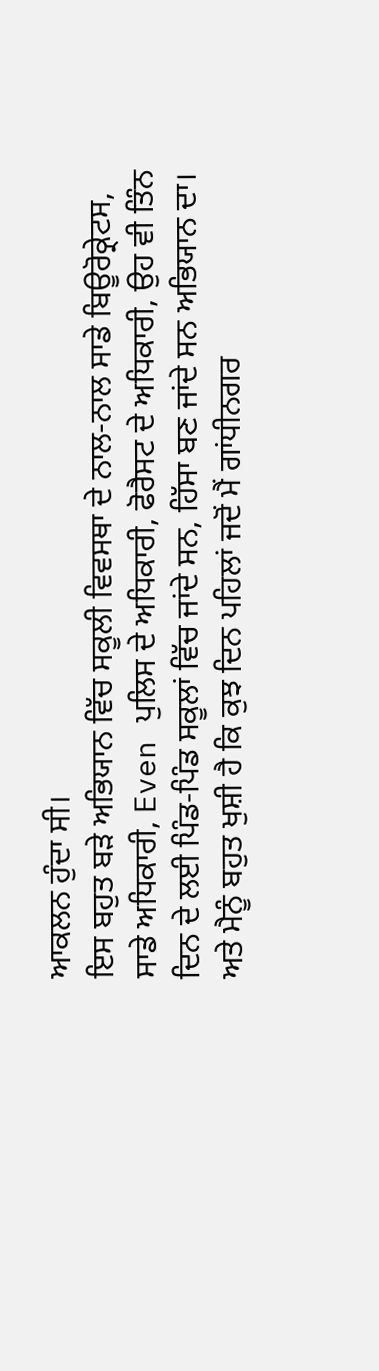ਆਕਲਨ ਹੁੰਦਾ ਸੀ।
ਇਸ ਬਹੁਤ ਬੜੇ ਅਭਿਯਾਨ ਵਿੱਚ ਸਕੂਲੀ ਵਿਵਸਥਾ ਦੇ ਨਾਲ-ਨਾਲ ਸਾਡੇ ਬਿਊਰੋਕ੍ਰੇਟਸ, ਸਾਡੇ ਅਧਿਕਾਰੀ, Even ਪੁਲਿਸ ਦੇ ਅਧਿਕਾਰੀ, ਫੋਰੈਸਟ ਦੇ ਅਧਿਕਾਰੀ, ਉਹ ਵੀ ਤਿੰਨ ਦਿਨ ਦੇ ਲਈ ਪਿੰਡ-ਪਿੰਡ ਸਕੂਲਾਂ ਵਿੱਚ ਜਾਂਦੇ ਸਨ, ਹਿੱਸਾ ਬਣ ਜਾਂਦੇ ਸਨ ਅਭਿਯਾਨ ਦਾ।
ਅਤੇ ਮੈਨੂੰ ਬਹੁਤ ਖੁਸ਼ੀ ਹੈ ਕਿ ਕੁਝ ਦਿਨ ਪਹਿਲਾਂ ਜਦੋਂ ਮੈਂ ਗਾਂਧੀਨਗਰ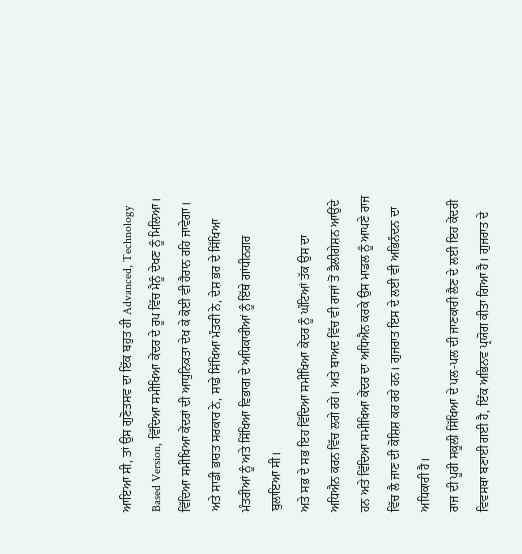ਆਇਆ ਸੀ, ਤਾਂ ਉਸ ਗੁਣੋਤਸਵ ਦਾ ਇੱਕ ਬਹੁਤ ਹੀ Advanced, Technology Based Version, ਵਿੱਦਿਆ ਸਮੀਖਿਆ ਕੇਂਦਰ ਦੇ ਰੂਪ ਵਿੱਚ ਮੈਨੂੰ ਦੇਖਣ ਨੂੰ ਮਿਲਿਆ। ਵਿੱਦਿਆ ਸਮੀਖਿਆ ਕੇਂਦਰਾਂ ਦੀ ਆਧੁਨਿਕਤਾ ਦੇਖ ਕੇ ਕੋਈ ਵੀ ਹੈਰਾਨ ਰਹਿ ਜਾਵੇਗਾ। ਅਤੇ ਸਾਡੀ ਭਾਰਤ ਸਰਕਾਰ ਨੇ, ਸਾਡੇ ਸਿੱਖਿਆ ਮੰਤਰੀ ਨੇ, ਦੇਸ਼ ਭਰ ਦੇ ਸਿੱਖਿਆ ਮੰਤਰੀਆਂ ਨੂੰ ਅਤੇ ਸਿੱਖਿਆ ਵਿਭਾਗ ਦੇ ਅਧਿਕਾਰੀਆਂ ਨੂੰ ਇੱਥੇ ਗਾਂਧੀਨਗਰ ਬੁਲਾਇਆ ਸੀ।
ਅਤੇ ਸਭ ਦੇ ਸਭ ਇਹ ਵਿੱਦਿਆ ਸਮੀਖਿਆ ਕੇਂਦਰ ਨੂੰ ਘੰਟਿਆਂ ਤੱਕ ਉਸ ਦਾ ਅਧਿਐਨ ਕਰਨ ਵਿੱਚ ਲਗੇ ਰਹੇ। ਅਤੇ ਬਾਅਦ ਵਿੱਚ ਵੀ ਰਾਜਾਂ ਤੋਂ ਡੈਲੀਗੇਸ਼ਨ ਆਉਂਦੇ ਹਨ ਅਤੇ ਵਿੱਦਿਆ ਸਮੀਖਿਆ ਕੇਂਦਰ ਦਾ ਅਧਿਐਨ ਕਰਕੇ ਉਸ ਮਾਡਲ ਨੂੰ ਆਪਣੇ ਰਾਜ ਵਿੱਚ ਲੈ ਜਾਣ ਦੀ ਕੋਸ਼ਿਸ਼ ਕਰ ਰਹੇ ਹਨ। ਗੁਜਰਾਤ ਇਸ ਦੇ ਲਈ ਵੀ ਅਭਿਨੰਦਨ ਦਾ ਅਧਿਕਾਰੀ ਹੈ।
ਰਾਜ ਦੀ ਪੂਰੀ ਸਕੂਲੀ ਸਿੱਖਿਆ ਦੇ ਪਲ-ਪਲ ਦੀ ਜਾਣਕਾਰੀ ਲੈਣ ਦੇ ਲਈ ਇਹ ਕੇਂਦਰੀ ਵਿਵਸਥਾ ਬਣਾਈ ਗਈ ਹੈ, ਇੱਕ ਅਭਿਨਵ ਪ੍ਰਯੋਗ ਕੀਤਾ ਗਿਆ ਹੈ। ਗੁਜਰਾਤ ਦੇ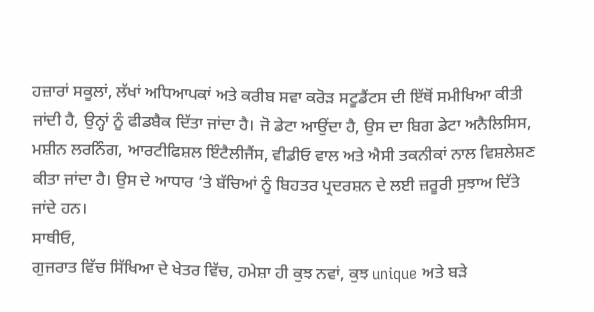ਹਜ਼ਾਰਾਂ ਸਕੂਲਾਂ, ਲੱਖਾਂ ਅਧਿਆਪਕਾਂ ਅਤੇ ਕਰੀਬ ਸਵਾ ਕਰੋੜ ਸਟੂਡੈਂਟਸ ਦੀ ਇੱਥੋਂ ਸਮੀਖਿਆ ਕੀਤੀ ਜਾਂਦੀ ਹੈ, ਉਨ੍ਹਾਂ ਨੂੰ ਫੀਡਬੈਕ ਦਿੱਤਾ ਜਾਂਦਾ ਹੈ। ਜੋ ਡੇਟਾ ਆਉਂਦਾ ਹੈ, ਉਸ ਦਾ ਬਿਗ ਡੇਟਾ ਅਨੈਲਿਸਿਸ, ਮਸ਼ੀਨ ਲਰਨਿੰਗ, ਆਰਟੀਫਿਸ਼ਲ ਇੰਟੈਲੀਜੈਂਸ, ਵੀਡੀਓ ਵਾਲ ਅਤੇ ਐਸੀ ਤਕਨੀਕਾਂ ਨਾਲ ਵਿਸ਼ਲੇਸ਼ਣ ਕੀਤਾ ਜਾਂਦਾ ਹੈ। ਉਸ ਦੇ ਆਧਾਰ ‘ਤੇ ਬੱਚਿਆਂ ਨੂੰ ਬਿਹਤਰ ਪ੍ਰਦਰਸ਼ਨ ਦੇ ਲਈ ਜ਼ਰੂਰੀ ਸੁਝਾਅ ਦਿੱਤੇ ਜਾਂਦੇ ਹਨ।
ਸਾਥੀਓ,
ਗੁਜਰਾਤ ਵਿੱਚ ਸਿੱਖਿਆ ਦੇ ਖੇਤਰ ਵਿੱਚ, ਹਮੇਸ਼ਾ ਹੀ ਕੁਝ ਨਵਾਂ, ਕੁਝ unique ਅਤੇ ਬੜੇ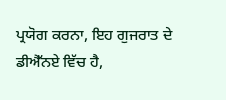ਪ੍ਰਯੋਗ ਕਰਨਾ, ਇਹ ਗੁਜਰਾਤ ਦੇ ਡੀਐੱਨਏ ਵਿੱਚ ਹੈ,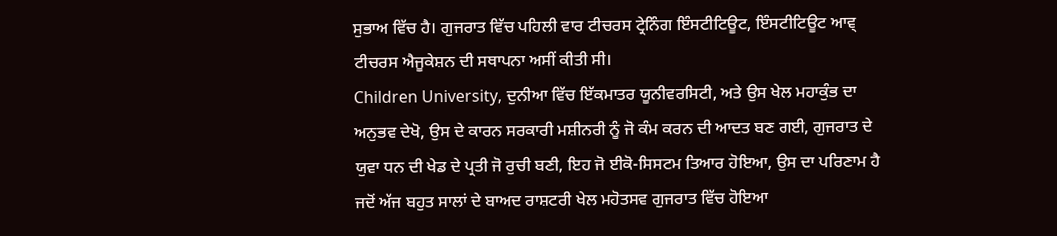ਸੁਭਾਅ ਵਿੱਚ ਹੈ। ਗੁਜਰਾਤ ਵਿੱਚ ਪਹਿਲੀ ਵਾਰ ਟੀਚਰਸ ਟ੍ਰੇਨਿੰਗ ਇੰਸਟੀਟਿਊਟ, ਇੰਸਟੀਟਿਊਟ ਆਵ੍ ਟੀਚਰਸ ਐਜੂਕੇਸ਼ਨ ਦੀ ਸਥਾਪਨਾ ਅਸੀਂ ਕੀਤੀ ਸੀ।
Children University, ਦੁਨੀਆ ਵਿੱਚ ਇੱਕਮਾਤਰ ਯੂਨੀਵਰਸਿਟੀ, ਅਤੇ ਉਸ ਖੇਲ ਮਹਾਕੁੰਭ ਦਾ ਅਨੁਭਵ ਦੇਖੋ, ਉਸ ਦੇ ਕਾਰਨ ਸਰਕਾਰੀ ਮਸ਼ੀਨਰੀ ਨੂੰ ਜੋ ਕੰਮ ਕਰਨ ਦੀ ਆਦਤ ਬਣ ਗਈ, ਗੁਜਰਾਤ ਦੇ ਯੁਵਾ ਧਨ ਦੀ ਖੇਡ ਦੇ ਪ੍ਰਤੀ ਜੋ ਰੁਚੀ ਬਣੀ, ਇਹ ਜੋ ਈਕੋ-ਸਿਸਟਮ ਤਿਆਰ ਹੋਇਆ, ਉਸ ਦਾ ਪਰਿਣਾਮ ਹੈ ਜਦੋਂ ਅੱਜ ਬਹੁਤ ਸਾਲਾਂ ਦੇ ਬਾਅਦ ਰਾਸ਼ਟਰੀ ਖੇਲ ਮਹੋਤਸਵ ਗੁਜਰਾਤ ਵਿੱਚ ਹੋਇਆ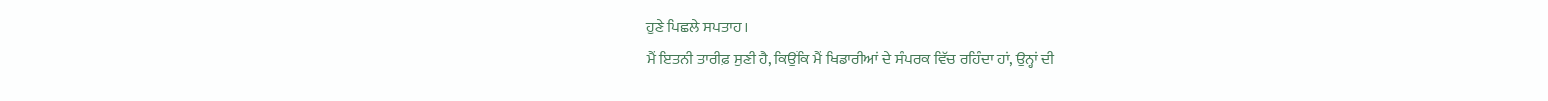ਹੁਣੇ ਪਿਛਲੇ ਸਪਤਾਹ।
ਮੈਂ ਇਤਨੀ ਤਾਰੀਫ਼ ਸੁਣੀ ਹੈ, ਕਿਉਂਕਿ ਮੈਂ ਖਿਡਾਰੀਆਂ ਦੇ ਸੰਪਰਕ ਵਿੱਚ ਰਹਿੰਦਾ ਹਾਂ, ਉਨ੍ਹਾਂ ਦੀ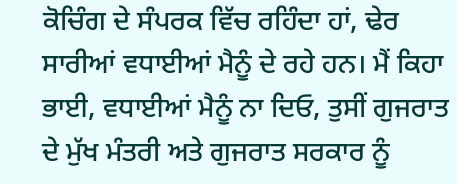ਕੋਚਿੰਗ ਦੇ ਸੰਪਰਕ ਵਿੱਚ ਰਹਿੰਦਾ ਹਾਂ, ਢੇਰ ਸਾਰੀਆਂ ਵਧਾਈਆਂ ਮੈਨੂੰ ਦੇ ਰਹੇ ਹਨ। ਮੈਂ ਕਿਹਾ ਭਾਈ, ਵਧਾਈਆਂ ਮੈਨੂੰ ਨਾ ਦਿਓ, ਤੁਸੀਂ ਗੁਜਰਾਤ ਦੇ ਮੁੱਖ ਮੰਤਰੀ ਅਤੇ ਗੁਜਰਾਤ ਸਰਕਾਰ ਨੂੰ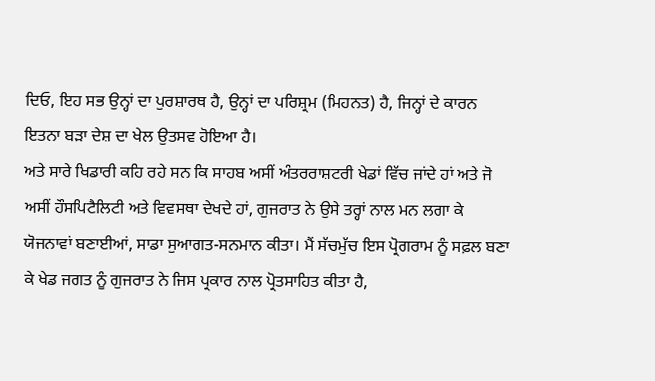ਦਿਓ, ਇਹ ਸਭ ਉਨ੍ਹਾਂ ਦਾ ਪੁਰਸ਼ਾਰਥ ਹੈ, ਉਨ੍ਹਾਂ ਦਾ ਪਰਿਸ਼੍ਰਮ (ਮਿਹਨਤ) ਹੈ, ਜਿਨ੍ਹਾਂ ਦੇ ਕਾਰਨ ਇਤਨਾ ਬੜਾ ਦੇਸ਼ ਦਾ ਖੇਲ ਉਤਸਵ ਹੋਇਆ ਹੈ।
ਅਤੇ ਸਾਰੇ ਖਿਡਾਰੀ ਕਹਿ ਰਹੇ ਸਨ ਕਿ ਸਾਹਬ ਅਸੀਂ ਅੰਤਰਰਾਸ਼ਟਰੀ ਖੇਡਾਂ ਵਿੱਚ ਜਾਂਦੇ ਹਾਂ ਅਤੇ ਜੋ ਅਸੀਂ ਹੌਸਪਿਟੈਲਿਟੀ ਅਤੇ ਵਿਵਸਥਾ ਦੇਖਦੇ ਹਾਂ, ਗੁਜਰਾਤ ਨੇ ਉਸੇ ਤਰ੍ਹਾਂ ਨਾਲ ਮਨ ਲਗਾ ਕੇ ਯੋਜਨਾਵਾਂ ਬਣਾਈਆਂ, ਸਾਡਾ ਸੁਆਗਤ-ਸਨਮਾਨ ਕੀਤਾ। ਮੈਂ ਸੱਚਮੁੱਚ ਇਸ ਪ੍ਰੋਗਰਾਮ ਨੂੰ ਸਫ਼ਲ ਬਣਾ ਕੇ ਖੇਡ ਜਗਤ ਨੂੰ ਗੁਜਰਾਤ ਨੇ ਜਿਸ ਪ੍ਰਕਾਰ ਨਾਲ ਪ੍ਰੋਤਸਾਹਿਤ ਕੀਤਾ ਹੈ,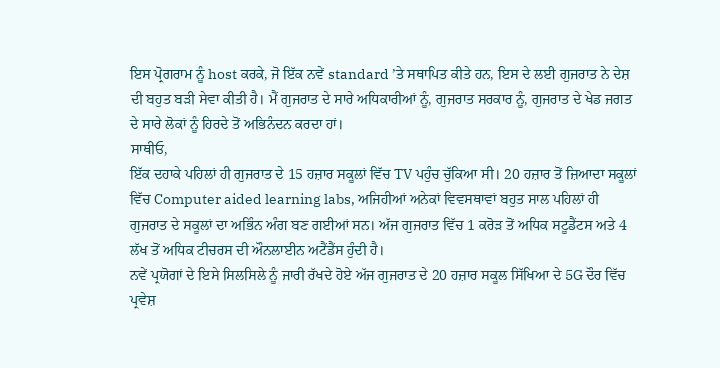ਇਸ ਪ੍ਰੋਗਰਾਮ ਨੂੰ host ਕਰਕੇ, ਜੋ ਇੱਕ ਨਵੇਂ standard ’ਤੇ ਸਥਾਪਿਤ ਕੀਤੇ ਹਨ, ਇਸ ਦੇ ਲਈ ਗੁਜਰਾਤ ਨੇ ਦੇਸ਼ ਦੀ ਬਹੁਤ ਬੜੀ ਸੇਵਾ ਕੀਤੀ ਹੈ। ਮੈਂ ਗੁਜਰਾਤ ਦੇ ਸਾਰੇ ਅਧਿਕਾਰੀਆਂ ਨੂੰ, ਗੁਜਰਾਤ ਸਰਕਾਰ ਨੂੰ, ਗੁਜਰਾਤ ਦੇ ਖੇਡ ਜਗਤ ਦੇ ਸਾਰੇ ਲੋਕਾਂ ਨੂੰ ਹਿਰਦੇ ਤੋਂ ਅਭਿਨੰਦਨ ਕਰਦਾ ਹਾਂ।
ਸਾਥੀਓ,
ਇੱਕ ਦਹਾਕੇ ਪਹਿਲਾਂ ਹੀ ਗੁਜਰਾਤ ਦੇ 15 ਹਜ਼ਾਰ ਸਕੂਲਾਂ ਵਿੱਚ TV ਪਹੁੰਚ ਚੁੱਕਿਆ ਸੀ। 20 ਹਜ਼ਾਰ ਤੋਂ ਜ਼ਿਆਦਾ ਸਕੂਲਾਂ ਵਿੱਚ Computer aided learning labs, ਅਜਿਹੀਆਂ ਅਨੇਕਾਂ ਵਿਵਸਥਾਵਾਂ ਬਹੁਤ ਸਾਲ ਪਹਿਲਾਂ ਹੀ ਗੁਜਰਾਤ ਦੇ ਸਕੂਲਾਂ ਦਾ ਅਭਿੰਨ ਅੰਗ ਬਣ ਗਈਆਂ ਸਨ। ਅੱਜ ਗੁਜਰਾਤ ਵਿੱਚ 1 ਕਰੋੜ ਤੋਂ ਅਧਿਕ ਸਟੂਡੈਂਟਸ ਅਤੇ 4 ਲੱਖ ਤੋਂ ਅਧਿਕ ਟੀਚਰਸ ਦੀ ਔਨਲਾਈਨ ਅਟੈਂਡੈਂਸ ਹੁੰਦੀ ਹੈ।
ਨਵੇਂ ਪ੍ਰਯੋਗਾਂ ਦੇ ਇਸੇ ਸਿਲਸਿਲੇ ਨੂੰ ਜਾਰੀ ਰੱਖਦੇ ਹੋਏ ਅੱਜ ਗੁਜਰਾਤ ਦੇ 20 ਹਜ਼ਾਰ ਸਕੂਲ ਸਿੱਖਿਆ ਦੇ 5G ਦੌਰ ਵਿੱਚ ਪ੍ਰਵੇਸ਼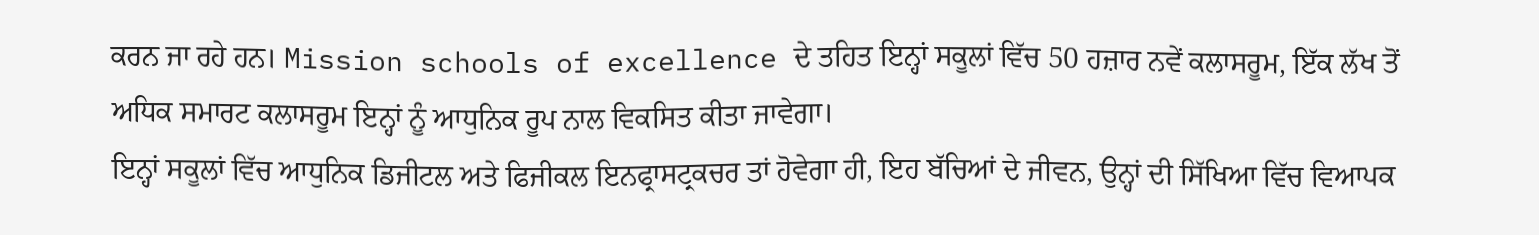ਕਰਨ ਜਾ ਰਹੇ ਹਨ। Mission schools of excellence ਦੇ ਤਹਿਤ ਇਨ੍ਹਾਂ ਸਕੂਲਾਂ ਵਿੱਚ 50 ਹਜ਼ਾਰ ਨਵੇਂ ਕਲਾਸਰੂਮ, ਇੱਕ ਲੱਖ ਤੋਂ ਅਧਿਕ ਸਮਾਰਟ ਕਲਾਸਰੂਮ ਇਨ੍ਹਾਂ ਨੂੰ ਆਧੁਨਿਕ ਰੂਪ ਨਾਲ ਵਿਕਸਿਤ ਕੀਤਾ ਜਾਵੇਗਾ।
ਇਨ੍ਹਾਂ ਸਕੂਲਾਂ ਵਿੱਚ ਆਧੁਨਿਕ ਡਿਜੀਟਲ ਅਤੇ ਫਿਜੀਕਲ ਇਨਫ੍ਰਾਸਟ੍ਰਕਚਰ ਤਾਂ ਹੋਵੇਗਾ ਹੀ, ਇਹ ਬੱਚਿਆਂ ਦੇ ਜੀਵਨ, ਉਨ੍ਹਾਂ ਦੀ ਸਿੱਖਿਆ ਵਿੱਚ ਵਿਆਪਕ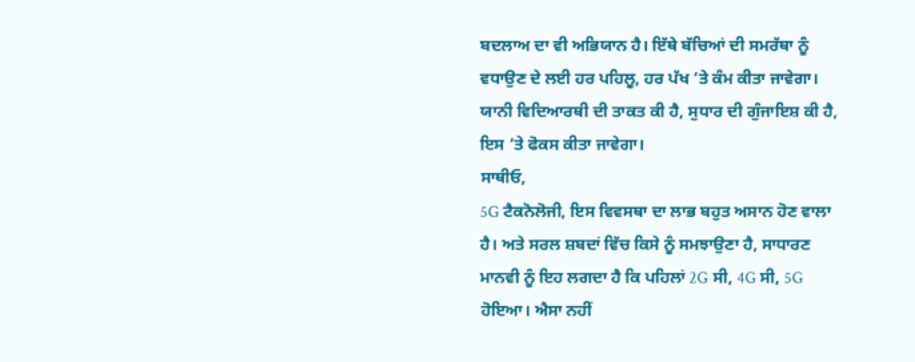ਬਦਲਾਅ ਦਾ ਵੀ ਅਭਿਯਾਨ ਹੈ। ਇੱਥੇ ਬੱਚਿਆਂ ਦੀ ਸਮਰੱਥਾ ਨੂੰ ਵਧਾਉਣ ਦੇ ਲਈ ਹਰ ਪਹਿਲੂ, ਹਰ ਪੱਖ ‘ਤੇ ਕੰਮ ਕੀਤਾ ਜਾਵੇਗਾ। ਯਾਨੀ ਵਿਦਿਆਰਥੀ ਦੀ ਤਾਕਤ ਕੀ ਹੈ, ਸੁਧਾਰ ਦੀ ਗੁੰਜਾਇਸ਼ ਕੀ ਹੈ, ਇਸ ‘ਤੇ ਫੋਕਸ ਕੀਤਾ ਜਾਵੇਗਾ।
ਸਾਥੀਓ,
5G ਟੈਕਨੋਲੋਜੀ, ਇਸ ਵਿਵਸਥਾ ਦਾ ਲਾਭ ਬਹੁਤ ਅਸਾਨ ਹੋਣ ਵਾਲਾ ਹੈ। ਅਤੇ ਸਰਲ ਸ਼ਬਦਾਂ ਵਿੱਚ ਕਿਸੇ ਨੂੰ ਸਮਝਾਉਣਾ ਹੈ, ਸਾਧਾਰਣ ਮਾਨਵੀ ਨੂੰ ਇਹ ਲਗਦਾ ਹੈ ਕਿ ਪਹਿਲਾਂ 2G ਸੀ, 4G ਸੀ, 5G ਹੋਇਆ। ਐਸਾ ਨਹੀਂ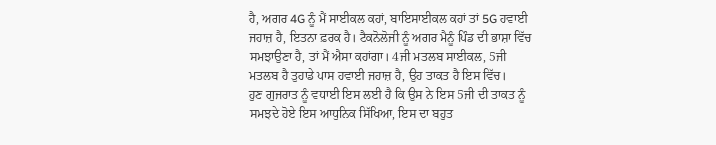ਹੈ, ਅਗਰ 4G ਨੂੰ ਮੈਂ ਸਾਈਕਲ ਕਹਾਂ, ਬਾਇਸਾਈਕਲ ਕਹਾਂ ਤਾਂ 5G ਹਵਾਈ ਜਹਾਜ਼ ਹੈ, ਇਤਨਾ ਫ਼ਰਕ ਹੈ। ਟੈਕਨੋਲੋਜੀ ਨੂੰ ਅਗਰ ਮੈਨੂੰ ਪਿੰਡ ਦੀ ਭਾਸ਼ਾ ਵਿੱਚ ਸਮਝਾਉਣਾ ਹੈ, ਤਾਂ ਮੈਂ ਐਸਾ ਕਹਾਂਗਾ। 4ਜੀ ਮਤਲਬ ਸਾਈਕਲ, 5ਜੀ ਮਤਲਬ ਹੈ ਤੁਹਾਡੇ ਪਾਸ ਹਵਾਈ ਜਹਾਜ਼ ਹੈ, ਉਹ ਤਾਕਤ ਹੈ ਇਸ ਵਿੱਚ।
ਹੁਣ ਗੁਜਰਾਤ ਨੂੰ ਵਧਾਈ ਇਸ ਲਈ ਹੈ ਕਿ ਉਸ ਨੇ ਇਸ 5ਜੀ ਦੀ ਤਾਕਤ ਨੂੰ ਸਮਝਦੇ ਹੋਏ ਇਸ ਆਧੁਨਿਕ ਸਿੱਖਿਆ, ਇਸ ਦਾ ਬਹੁਤ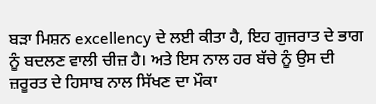ਬੜਾ ਮਿਸ਼ਨ excellency ਦੇ ਲਈ ਕੀਤਾ ਹੈ, ਇਹ ਗੁਜਰਾਤ ਦੇ ਭਾਗ ਨੂੰ ਬਦਲਣ ਵਾਲੀ ਚੀਜ਼ ਹੈ। ਅਤੇ ਇਸ ਨਾਲ ਹਰ ਬੱਚੇ ਨੂੰ ਉਸ ਦੀ ਜ਼ਰੂਰਤ ਦੇ ਹਿਸਾਬ ਨਾਲ ਸਿੱਖਣ ਦਾ ਮੌਕਾ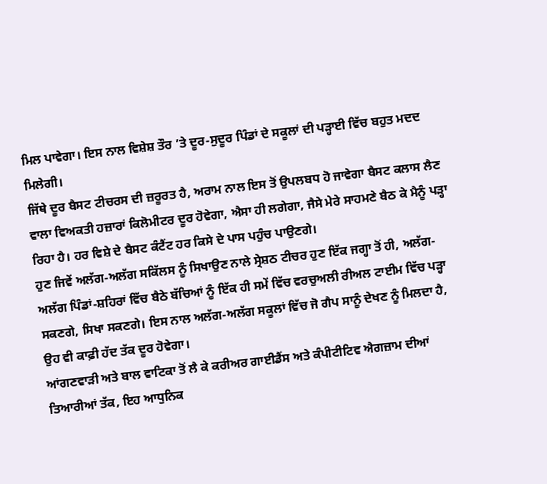ਮਿਲ ਪਾਵੇਗਾ। ਇਸ ਨਾਲ ਵਿਸ਼ੇਸ਼ ਤੌਰ ’ਤੇ ਦੂਰ-ਸੁਦੂਰ ਪਿੰਡਾਂ ਦੇ ਸਕੂਲਾਂ ਦੀ ਪੜ੍ਹਾਈ ਵਿੱਚ ਬਹੁਤ ਮਦਦ ਮਿਲੇਗੀ।
ਜਿੱਥੇ ਦੂਰ ਬੈਸਟ ਟੀਚਰਸ ਦੀ ਜ਼ਰੂਰਤ ਹੈ, ਅਰਾਮ ਨਾਲ ਇਸ ਤੋਂ ਉਪਲਬਧ ਹੋ ਜਾਵੇਗਾ ਬੈਸਟ ਕਲਾਸ ਲੈਣ ਵਾਲਾ ਵਿਅਕਤੀ ਹਜ਼ਾਰਾਂ ਕਿਲੋਮੀਟਰ ਦੂਰ ਹੋਵੇਗਾ, ਐਸਾ ਹੀ ਲਗੇਗਾ, ਜੈਸੇ ਮੇਰੇ ਸਾਹਮਣੇ ਬੈਠ ਕੇ ਮੈਨੂੰ ਪੜ੍ਹਾ ਰਿਹਾ ਹੈ। ਹਰ ਵਿਸ਼ੇ ਦੇ ਬੈਸਟ ਕੰਟੈਂਟ ਹਰ ਕਿਸੇ ਦੇ ਪਾਸ ਪਹੁੰਚ ਪਾਉਣਗੇ।
ਹੁਣ ਜਿਵੇਂ ਅਲੱਗ-ਅਲੱਗ ਸਕਿੱਲਸ ਨੂੰ ਸਿਖਾਉਣ ਨਾਲੇ ਸ੍ਰੇਸ਼ਠ ਟੀਚਰ ਹੁਣ ਇੱਕ ਜਗ੍ਹਾ ਤੋਂ ਹੀ, ਅਲੱਗ-ਅਲੱਗ ਪਿੰਡਾਂ-ਸ਼ਹਿਰਾਂ ਵਿੱਚ ਬੈਠੇ ਬੱਚਿਆਂ ਨੂੰ ਇੱਕ ਹੀ ਸਮੇਂ ਵਿੱਚ ਵਰਚੁਅਲੀ ਰੀਅਲ ਟਾਈਮ ਵਿੱਚ ਪੜ੍ਹਾ ਸਕਣਗੇ, ਸਿਖਾ ਸਕਣਗੇ। ਇਸ ਨਾਲ ਅਲੱਗ-ਅਲੱਗ ਸਕੂਲਾਂ ਵਿੱਚ ਜੋ ਗੈਪ ਸਾਨੂੰ ਦੇਖਣ ਨੂੰ ਮਿਲਦਾ ਹੈ, ਉਹ ਵੀ ਕਾਫ਼ੀ ਹੱਦ ਤੱਕ ਦੂਰ ਹੋਵੇਗਾ।
ਆਂਗਣਵਾੜੀ ਅਤੇ ਬਾਲ ਵਾਟਿਕਾ ਤੋਂ ਲੈ ਕੇ ਕਰੀਅਰ ਗਾਈਡੈਂਸ ਅਤੇ ਕੰਪੀਟੀਟਿਵ ਐਗਜ਼ਾਮ ਦੀਆਂ ਤਿਆਰੀਆਂ ਤੱਕ, ਇਹ ਆਧੁਨਿਕ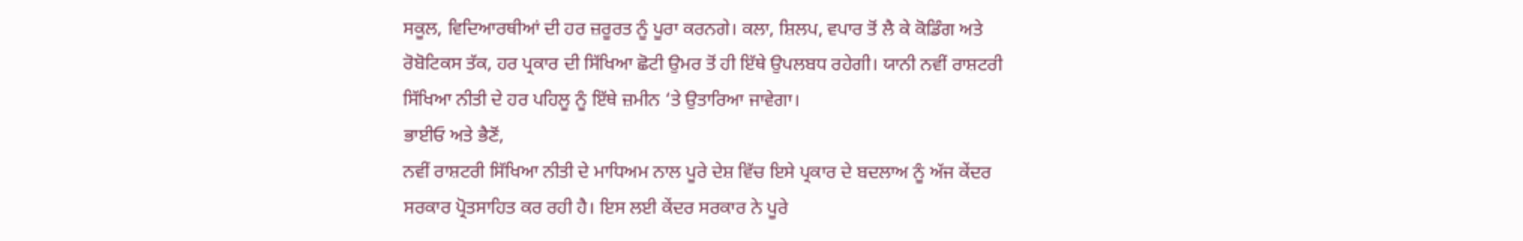ਸਕੂਲ, ਵਿਦਿਆਰਥੀਆਂ ਦੀ ਹਰ ਜ਼ਰੂਰਤ ਨੂੰ ਪੂਰਾ ਕਰਨਗੇ। ਕਲਾ, ਸ਼ਿਲਪ, ਵਪਾਰ ਤੋਂ ਲੈ ਕੇ ਕੋਡਿੰਗ ਅਤੇ ਰੋਬੋਟਿਕਸ ਤੱਕ, ਹਰ ਪ੍ਰਕਾਰ ਦੀ ਸਿੱਖਿਆ ਛੋਟੀ ਉਮਰ ਤੋਂ ਹੀ ਇੱਥੇ ਉਪਲਬਧ ਰਹੇਗੀ। ਯਾਨੀ ਨਵੀਂ ਰਾਸ਼ਟਰੀ ਸਿੱਖਿਆ ਨੀਤੀ ਦੇ ਹਰ ਪਹਿਲੂ ਨੂੰ ਇੱਥੇ ਜ਼ਮੀਨ ‘ਤੇ ਉਤਾਰਿਆ ਜਾਵੇਗਾ।
ਭਾਈਓ ਅਤੇ ਭੈਣੋਂ,
ਨਵੀਂ ਰਾਸ਼ਟਰੀ ਸਿੱਖਿਆ ਨੀਤੀ ਦੇ ਮਾਧਿਅਮ ਨਾਲ ਪੂਰੇ ਦੇਸ਼ ਵਿੱਚ ਇਸੇ ਪ੍ਰਕਾਰ ਦੇ ਬਦਲਾਅ ਨੂੰ ਅੱਜ ਕੇਂਦਰ ਸਰਕਾਰ ਪ੍ਰੋਤਸਾਹਿਤ ਕਰ ਰਹੀ ਹੈ। ਇਸ ਲਈ ਕੇਂਦਰ ਸਰਕਾਰ ਨੇ ਪੂਰੇ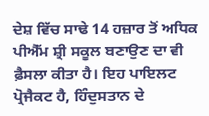ਦੇਸ਼ ਵਿੱਚ ਸਾਢੇ 14 ਹਜ਼ਾਰ ਤੋਂ ਅਧਿਕ ਪੀਐੱਮ ਸ਼੍ਰੀ ਸਕੂਲ ਬਣਾਉਣ ਦਾ ਵੀ ਫ਼ੈਸਲਾ ਕੀਤਾ ਹੈ। ਇਹ ਪਾਇਲਟ ਪ੍ਰੋਜੈਕਟ ਹੈ, ਹਿੰਦੁਸਤਾਨ ਦੇ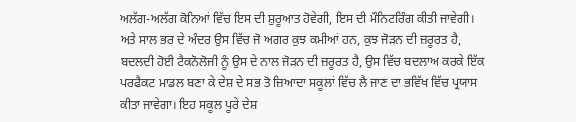ਅਲੱਗ-ਅਲੱਗ ਕੋਨਿਆਂ ਵਿੱਚ ਇਸ ਦੀ ਸ਼ੁਰੂਆਤ ਹੋਵੇਗੀ, ਇਸ ਦੀ ਮੌਨਿਟਰਿੰਗ ਕੀਤੀ ਜਾਵੇਗੀ।
ਅਤੇ ਸਾਲ ਭਰ ਦੇ ਅੰਦਰ ਉਸ ਵਿੱਚ ਜੋ ਅਗਰ ਕੁਝ ਕਮੀਆਂ ਹਨ, ਕੁਝ ਜੋੜਨ ਦੀ ਜ਼ਰੂਰਤ ਹੈ, ਬਦਲਦੀ ਹੋਈ ਟੈਕਨੋਲੋਜੀ ਨੂੰ ਉਸ ਦੇ ਨਾਲ ਜੋੜਨ ਦੀ ਜ਼ਰੂਰਤ ਹੈ, ਉਸ ਵਿੱਚ ਬਦਲਾਅ ਕਰਕੇ ਇੱਕ ਪਰਫੈਕਟ ਮਾਡਲ ਬਣਾ ਕੇ ਦੇਸ਼ ਦੇ ਸਭ ਤੋ ਜ਼ਿਆਦਾ ਸਕੂਲਾਂ ਵਿੱਚ ਲੈ ਜਾਣ ਦਾ ਭਵਿੱਖ ਵਿੱਚ ਪ੍ਰਯਾਸ ਕੀਤਾ ਜਾਵੇਗਾ। ਇਹ ਸਕੂਲ ਪੂਰੇ ਦੇਸ਼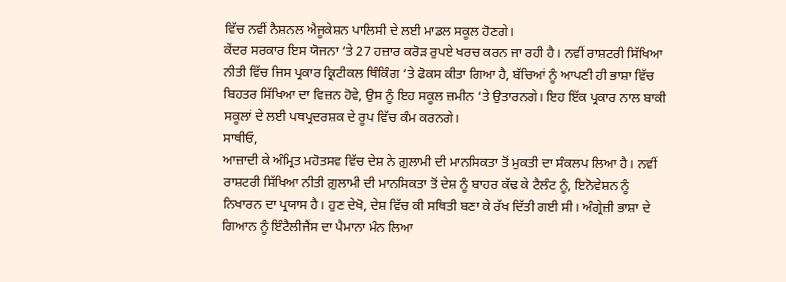ਵਿੱਚ ਨਵੀਂ ਨੈਸ਼ਨਲ ਐਜੂਕੇਸ਼ਨ ਪਾਲਿਸੀ ਦੇ ਲਈ ਮਾਡਲ ਸਕੂਲ ਹੋਣਗੇ।
ਕੇਂਦਰ ਸਰਕਾਰ ਇਸ ਯੋਜਨਾ ‘ਤੇ 27 ਹਜ਼ਾਰ ਕਰੋੜ ਰੁਪਏ ਖਰਚ ਕਰਨ ਜਾ ਰਹੀ ਹੈ। ਨਵੀਂ ਰਾਸ਼ਟਰੀ ਸਿੱਖਿਆ ਨੀਤੀ ਵਿੱਚ ਜਿਸ ਪ੍ਰਕਾਰ ਕ੍ਰਿਟੀਕਲ ਥਿੰਕਿੰਗ ‘ਤੇ ਫੋਕਸ ਕੀਤਾ ਗਿਆ ਹੈ, ਬੱਚਿਆਂ ਨੂੰ ਆਪਣੀ ਹੀ ਭਾਸ਼ਾ ਵਿੱਚ ਬਿਹਤਰ ਸਿੱਖਿਆ ਦਾ ਵਿਜ਼ਨ ਹੋਵੇ, ਉਸ ਨੂੰ ਇਹ ਸਕੂਲ ਜ਼ਮੀਨ ‘ਤੇ ਉਤਾਰਨਗੇ। ਇਹ ਇੱਕ ਪ੍ਰਕਾਰ ਨਾਲ ਬਾਕੀ ਸਕੂਲਾਂ ਦੇ ਲਈ ਪਥਪ੍ਰਦਰਸ਼ਕ ਦੇ ਰੂਪ ਵਿੱਚ ਕੰਮ ਕਰਨਗੇ।
ਸਾਥੀਓ,
ਆਜ਼ਾਦੀ ਕੇ ਅੰਮ੍ਰਿਤ ਮਹੋਤਸਵ ਵਿੱਚ ਦੇਸ਼ ਨੇ ਗ਼ੁਲਾਮੀ ਦੀ ਮਾਨਸਿਕਤਾ ਤੋਂ ਮੁਕਤੀ ਦਾ ਸੰਕਲਪ ਲਿਆ ਹੈ। ਨਵੀਂ ਰਾਸ਼ਟਰੀ ਸਿੱਖਿਆ ਨੀਤੀ ਗ਼ੁਲਾਮੀ ਦੀ ਮਾਨਸਿਕਤਾ ਤੋਂ ਦੇਸ਼ ਨੂੰ ਬਾਹਰ ਕੱਢ ਕੇ ਟੈਲੰਟ ਨੂੰ, ਇਨੋਵੇਸ਼ਨ ਨੂੰ ਨਿਖਾਰਨ ਦਾ ਪ੍ਰਯਾਸ ਹੈ। ਹੁਣ ਦੇਖੋ, ਦੇਸ਼ ਵਿੱਚ ਕੀ ਸਥਿਤੀ ਬਣਾ ਕੇ ਰੱਖ ਦਿੱਤੀ ਗਈ ਸੀ। ਅੰਗ੍ਰੇਜ਼ੀ ਭਾਸ਼ਾ ਦੇ ਗਿਆਨ ਨੂੰ ਇੰਟੈਲੀਜੈਂਸ ਦਾ ਪੈਮਾਨਾ ਮੰਨ ਲਿਆ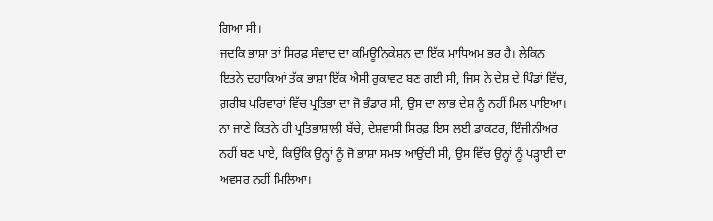ਗਿਆ ਸੀ।
ਜਦਕਿ ਭਾਸ਼ਾ ਤਾਂ ਸਿਰਫ਼ ਸੰਵਾਦ ਦਾ ਕਮਿਊਨਿਕੇਸ਼ਨ ਦਾ ਇੱਕ ਮਾਧਿਅਮ ਭਰ ਹੈ। ਲੇਕਿਨ ਇਤਨੇ ਦਹਾਕਿਆਂ ਤੱਕ ਭਾਸ਼ਾ ਇੱਕ ਐਸੀ ਰੁਕਾਵਟ ਬਣ ਗਈ ਸੀ, ਜਿਸ ਨੇ ਦੇਸ਼ ਦੇ ਪਿੰਡਾਂ ਵਿੱਚ, ਗ਼ਰੀਬ ਪਰਿਵਾਰਾਂ ਵਿੱਚ ਪ੍ਰਤਿਭਾ ਦਾ ਜੋ ਭੰਡਾਰ ਸੀ, ਉਸ ਦਾ ਲਾਭ ਦੇਸ਼ ਨੂੰ ਨਹੀਂ ਮਿਲ ਪਾਇਆ।
ਨਾ ਜਾਣੇ ਕਿਤਨੇ ਹੀ ਪ੍ਰਤਿਭਾਸ਼ਾਲੀ ਬੱਚੇ, ਦੇਸ਼ਵਾਸੀ ਸਿਰਫ਼ ਇਸ ਲਈ ਡਾਕਟਰ, ਇੰਜੀਨੀਅਰ ਨਹੀਂ ਬਣ ਪਾਏ, ਕਿਉਂਕਿ ਉਨ੍ਹਾਂ ਨੂੰ ਜੋ ਭਾਸ਼ਾ ਸਮਝ ਆਉਂਦੀ ਸੀ, ਉਸ ਵਿੱਚ ਉਨ੍ਹਾਂ ਨੂੰ ਪੜ੍ਹਾਈ ਦਾ ਅਵਸਰ ਨਹੀਂ ਮਿਲਿਆ।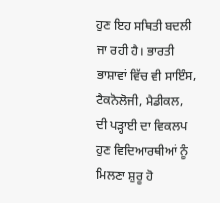ਹੁਣ ਇਹ ਸਥਿਤੀ ਬਦਲੀ ਜਾ ਰਹੀ ਹੈ। ਭਾਰਤੀ ਭਾਸ਼ਾਵਾਂ ਵਿੱਚ ਵੀ ਸਾਇੰਸ, ਟੈਕਨੋਲੋਜੀ, ਮੈਡੀਕਲ, ਦੀ ਪੜ੍ਹਾਈ ਦਾ ਵਿਕਲਪ ਹੁਣ ਵਿਦਿਆਰਥੀਆਂ ਨੂੰ ਮਿਲਣਾ ਸ਼ੁਰੂ ਹੋ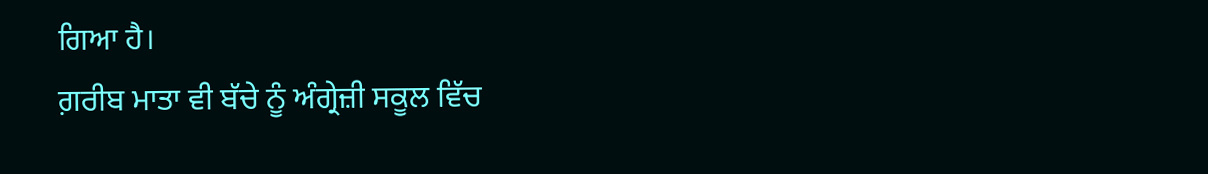ਗਿਆ ਹੈ।
ਗ਼ਰੀਬ ਮਾਤਾ ਵੀ ਬੱਚੇ ਨੂੰ ਅੰਗ੍ਰੇਜ਼ੀ ਸਕੂਲ ਵਿੱਚ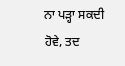ਨਾ ਪੜ੍ਹਾ ਸਕਦੀ ਹੋਵੇ, ਤਦ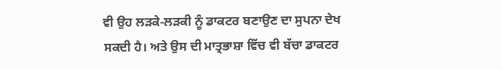ਵੀ ਉਹ ਲੜਕੇ-ਲੜਕੀ ਨੂੰ ਡਾਕਟਰ ਬਣਾਉਣ ਦਾ ਸੁਪਨਾ ਦੇਖ ਸਕਦੀ ਹੈ। ਅਤੇ ਉਸ ਦੀ ਮਾਤ੍ਰਭਾਸ਼ਾ ਵਿੱਚ ਵੀ ਬੱਚਾ ਡਾਕਟਰ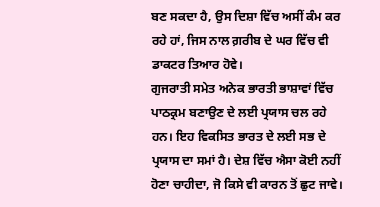ਬਣ ਸਕਦਾ ਹੈ, ਉਸ ਦਿਸ਼ਾ ਵਿੱਚ ਅਸੀਂ ਕੰਮ ਕਰ ਰਹੇ ਹਾਂ, ਜਿਸ ਨਾਲ ਗ਼ਰੀਬ ਦੇ ਘਰ ਵਿੱਚ ਵੀ ਡਾਕਟਰ ਤਿਆਰ ਹੋਵੇ।
ਗੁਜਰਾਤੀ ਸਮੇਤ ਅਨੇਕ ਭਾਰਤੀ ਭਾਸ਼ਾਵਾਂ ਵਿੱਚ ਪਾਠਕ੍ਰਮ ਬਣਾਉਣ ਦੇ ਲਈ ਪ੍ਰਯਾਸ ਚਲ ਰਹੇ ਹਨ। ਇਹ ਵਿਕਸਿਤ ਭਾਰਤ ਦੇ ਲਈ ਸਭ ਦੇ ਪ੍ਰਯਾਸ ਦਾ ਸਮਾਂ ਹੈ। ਦੇਸ਼ ਵਿੱਚ ਐਸਾ ਕੋਈ ਨਹੀਂ ਹੋਣਾ ਚਾਹੀਦਾ, ਜੋ ਕਿਸੇ ਵੀ ਕਾਰਨ ਤੋਂ ਛੁਟ ਜਾਵੇ।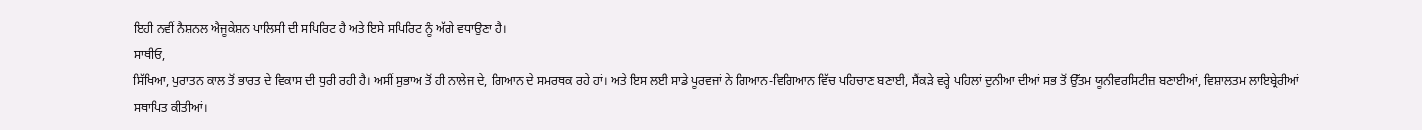ਇਹੀ ਨਵੀਂ ਨੈਸ਼ਨਲ ਐਜੂਕੇਸ਼ਨ ਪਾਲਿਸੀ ਦੀ ਸਪਿਰਿਟ ਹੈ ਅਤੇ ਇਸੇ ਸਪਿਰਿਟ ਨੂੰ ਅੱਗੇ ਵਧਾਉਣਾ ਹੈ।
ਸਾਥੀਓ,
ਸਿੱਖਿਆ, ਪੁਰਾਤਨ ਕਾਲ ਤੋਂ ਭਾਰਤ ਦੇ ਵਿਕਾਸ ਦੀ ਧੁਰੀ ਰਹੀ ਹੈ। ਅਸੀਂ ਸੁਭਾਅ ਤੋਂ ਹੀ ਨਾਲੇਜ ਦੇ, ਗਿਆਨ ਦੇ ਸਮਰਥਕ ਰਹੇ ਹਾਂ। ਅਤੇ ਇਸ ਲਈ ਸਾਡੇ ਪੂਰਵਜਾਂ ਨੇ ਗਿਆਨ-ਵਿਗਿਆਨ ਵਿੱਚ ਪਹਿਚਾਣ ਬਣਾਈ, ਸੈਂਕੜੇ ਵਰ੍ਹੇ ਪਹਿਲਾਂ ਦੁਨੀਆ ਦੀਆਂ ਸਭ ਤੋਂ ਉੱਤਮ ਯੂਨੀਵਰਸਿਟੀਜ਼ ਬਣਾਈਆਂ, ਵਿਸ਼ਾਲਤਮ ਲਾਇਬ੍ਰੇਰੀਆਂ ਸਥਾਪਿਤ ਕੀਤੀਆਂ।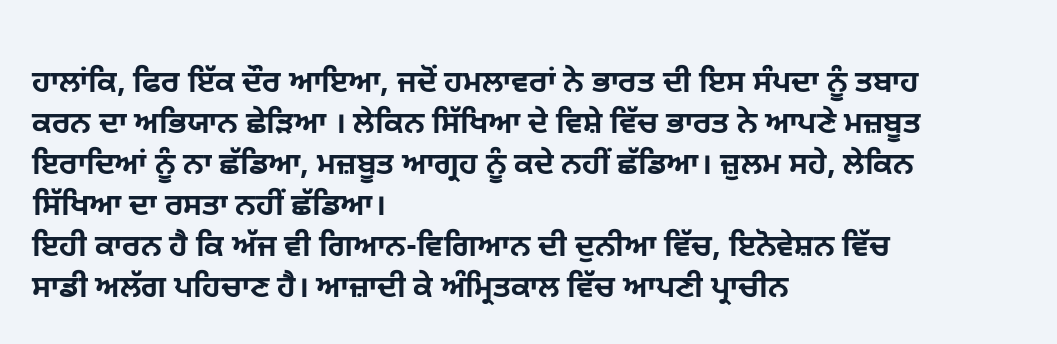ਹਾਲਾਂਕਿ, ਫਿਰ ਇੱਕ ਦੌਰ ਆਇਆ, ਜਦੋਂ ਹਮਲਾਵਰਾਂ ਨੇ ਭਾਰਤ ਦੀ ਇਸ ਸੰਪਦਾ ਨੂੰ ਤਬਾਹ ਕਰਨ ਦਾ ਅਭਿਯਾਨ ਛੇੜਿਆ । ਲੇਕਿਨ ਸਿੱਖਿਆ ਦੇ ਵਿਸ਼ੇ ਵਿੱਚ ਭਾਰਤ ਨੇ ਆਪਣੇ ਮਜ਼ਬੂਤ ਇਰਾਦਿਆਂ ਨੂੰ ਨਾ ਛੱਡਿਆ, ਮਜ਼ਬੂਤ ਆਗ੍ਰਹ ਨੂੰ ਕਦੇ ਨਹੀਂ ਛੱਡਿਆ। ਜ਼ੁਲਮ ਸਹੇ, ਲੇਕਿਨ ਸਿੱਖਿਆ ਦਾ ਰਸਤਾ ਨਹੀਂ ਛੱਡਿਆ।
ਇਹੀ ਕਾਰਨ ਹੈ ਕਿ ਅੱਜ ਵੀ ਗਿਆਨ-ਵਿਗਿਆਨ ਦੀ ਦੁਨੀਆ ਵਿੱਚ, ਇਨੋਵੇਸ਼ਨ ਵਿੱਚ ਸਾਡੀ ਅਲੱਗ ਪਹਿਚਾਣ ਹੈ। ਆਜ਼ਾਦੀ ਕੇ ਅੰਮ੍ਰਿਤਕਾਲ ਵਿੱਚ ਆਪਣੀ ਪ੍ਰਾਚੀਨ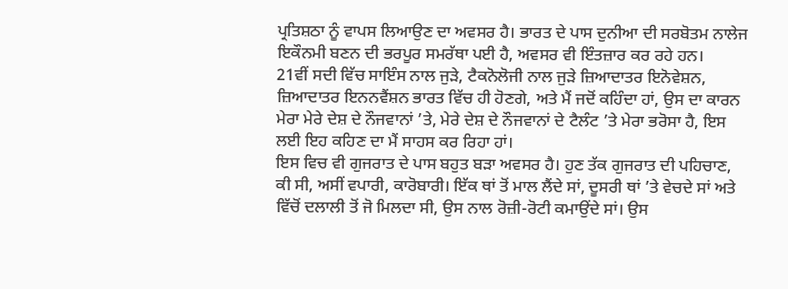ਪ੍ਰਤਿਸ਼ਠਾ ਨੂੰ ਵਾਪਸ ਲਿਆਉਣ ਦਾ ਅਵਸਰ ਹੈ। ਭਾਰਤ ਦੇ ਪਾਸ ਦੁਨੀਆ ਦੀ ਸਰਬੋਤਮ ਨਾਲੇਜ ਇਕੌਨਮੀ ਬਣਨ ਦੀ ਭਰਪੂਰ ਸਮਰੱਥਾ ਪਈ ਹੈ, ਅਵਸਰ ਵੀ ਇੰਤਜ਼ਾਰ ਕਰ ਰਹੇ ਹਨ।
21ਵੀਂ ਸਦੀ ਵਿੱਚ ਸਾਇੰਸ ਨਾਲ ਜੁੜੇ, ਟੈਕਨੋਲੋਜੀ ਨਾਲ ਜੁੜੇ ਜ਼ਿਆਦਾਤਰ ਇਨੋਵੇਸ਼ਨ, ਜ਼ਿਆਦਾਤਰ ਇਨਨਵੈਂਸ਼ਨ ਭਾਰਤ ਵਿੱਚ ਹੀ ਹੋਣਗੇ, ਅਤੇ ਮੈਂ ਜਦੋਂ ਕਹਿੰਦਾ ਹਾਂ, ਉਸ ਦਾ ਕਾਰਨ ਮੇਰਾ ਮੇਰੇ ਦੇਸ਼ ਦੇ ਨੌਜਵਾਨਾਂ ’ਤੇ, ਮੇਰੇ ਦੇਸ਼ ਦੇ ਨੌਜਵਾਨਾਂ ਦੇ ਟੈਲੰਟ ’ਤੇ ਮੇਰਾ ਭਰੋਸਾ ਹੈ, ਇਸ ਲਈ ਇਹ ਕਹਿਣ ਦਾ ਮੈਂ ਸਾਹਸ ਕਰ ਰਿਹਾ ਹਾਂ।
ਇਸ ਵਿਚ ਵੀ ਗੁਜਰਾਤ ਦੇ ਪਾਸ ਬਹੁਤ ਬੜਾ ਅਵਸਰ ਹੈ। ਹੁਣ ਤੱਕ ਗੁਜਰਾਤ ਦੀ ਪਹਿਚਾਣ, ਕੀ ਸੀ, ਅਸੀਂ ਵਪਾਰੀ, ਕਾਰੋਬਾਰੀ। ਇੱਕ ਥਾਂ ਤੋਂ ਮਾਲ ਲੈਂਦੇ ਸਾਂ, ਦੂਸਰੀ ਥਾਂ ’ਤੇ ਵੇਚਦੇ ਸਾਂ ਅਤੇ ਵਿੱਚੋਂ ਦਲਾਲੀ ਤੋਂ ਜੋ ਮਿਲਦਾ ਸੀ, ਉਸ ਨਾਲ ਰੋਜ਼ੀ-ਰੋਟੀ ਕਮਾਉਂਦੇ ਸਾਂ। ਉਸ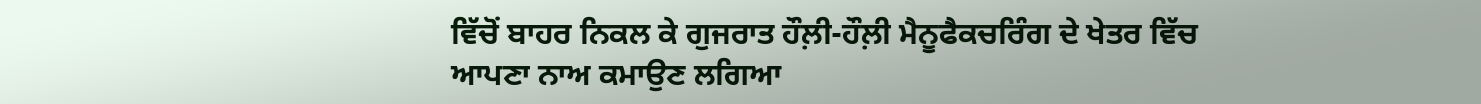ਵਿੱਚੋਂ ਬਾਹਰ ਨਿਕਲ ਕੇ ਗੁਜਰਾਤ ਹੌਲ਼ੀ-ਹੌਲ਼ੀ ਮੈਨੂਫੈਕਚਰਿੰਗ ਦੇ ਖੇਤਰ ਵਿੱਚ ਆਪਣਾ ਨਾਅ ਕਮਾਉਣ ਲਗਿਆ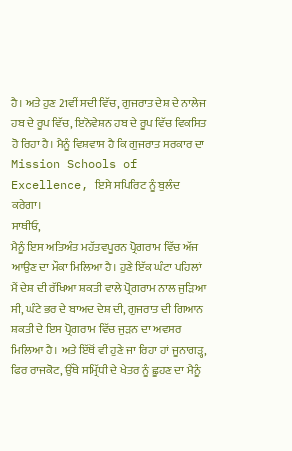ਹੈ। ਅਤੇ ਹੁਣ 21ਵੀਂ ਸਦੀ ਵਿੱਚ, ਗੁਜਰਾਤ ਦੇਸ਼ ਦੇ ਨਾਲੇਜ ਹਬ ਦੇ ਰੂਪ ਵਿੱਚ, ਇਨੋਵੇਸ਼ਨ ਹਬ ਦੇ ਰੂਪ ਵਿੱਚ ਵਿਕਸਿਤ ਹੋ ਰਿਹਾ ਹੈ। ਮੈਨੂੰ ਵਿਸ਼ਵਾਸ ਹੈ ਕਿ ਗੁਜਰਾਤ ਸਰਕਾਰ ਦਾ Mission Schools of Excellence, ਇਸੇ ਸਪਿਰਿਟ ਨੂੰ ਬੁਲੰਦ ਕਰੇਗਾ।
ਸਾਥੀਓ,
ਮੈਨੂੰ ਇਸ ਅਤਿਅੰਤ ਮਹੱਤਵਪੂਰਨ ਪ੍ਰੋਗਰਾਮ ਵਿੱਚ ਅੱਜ ਆਉਣ ਦਾ ਮੌਕਾ ਮਿਲਿਆ ਹੈ। ਹੁਣੇ ਇੱਕ ਘੰਟਾ ਪਹਿਲਾਂ ਮੈਂ ਦੇਸ਼ ਦੀ ਰੱਖਿਆ ਸ਼ਕਤੀ ਵਾਲੇ ਪ੍ਰੋਗਰਾਮ ਨਾਲ ਜੁੜਿਆ ਸੀ, ਘੰਟੇ ਭਰ ਦੇ ਬਾਅਦ ਦੇਸ਼ ਦੀ, ਗੁਜਰਾਤ ਦੀ ਗਿਆਨ ਸ਼ਕਤੀ ਦੇ ਇਸ ਪ੍ਰੋਗਰਾਮ ਵਿੱਚ ਜੁੜਨ ਦਾ ਅਵਸਰ ਮਿਲਿਆ ਹੈ। ਅਤੇ ਇੱਥੋਂ ਵੀ ਹੁਣੇ ਜਾ ਰਿਹਾ ਹਾਂ ਜੂਨਾਗੜ੍ਹ, ਫਿਰ ਰਾਜਕੋਟ, ਉੱਥੇ ਸਮ੍ਰਿੱਧੀ ਦੇ ਖੇਤਰ ਨੂੰ ਛੂਹਣ ਦਾ ਮੈਨੂੰ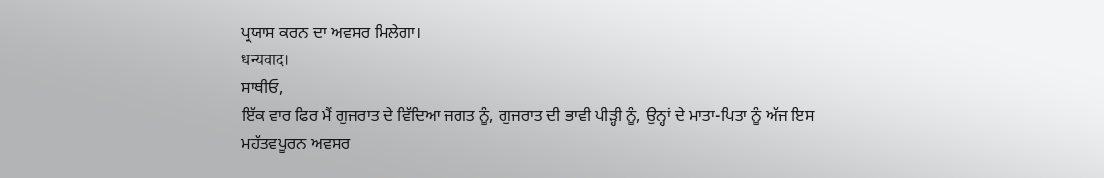ਪ੍ਰਯਾਸ ਕਰਨ ਦਾ ਅਵਸਰ ਮਿਲੇਗਾ।
धन्यवाद।
ਸਾਥੀਓ,
ਇੱਕ ਵਾਰ ਫਿਰ ਮੈਂ ਗੁਜਰਾਤ ਦੇ ਵਿੱਦਿਆ ਜਗਤ ਨੂੰ, ਗੁਜਰਾਤ ਦੀ ਭਾਵੀ ਪੀੜ੍ਹੀ ਨੂੰ, ਉਨ੍ਹਾਂ ਦੇ ਮਾਤਾ-ਪਿਤਾ ਨੂੰ ਅੱਜ ਇਸ ਮਹੱਤਵਪੂਰਨ ਅਵਸਰ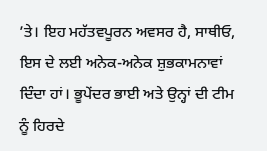’ਤੇ। ਇਹ ਮਹੱਤਵਪੂਰਨ ਅਵਸਰ ਹੈ, ਸਾਥੀਓ, ਇਸ ਦੇ ਲਈ ਅਨੇਕ-ਅਨੇਕ ਸ਼ੁਭਕਾਮਨਾਵਾਂ ਦਿੰਦਾ ਹਾਂ। ਭੂਪੇਂਦਰ ਭਾਈ ਅਤੇ ਉਨ੍ਹਾਂ ਦੀ ਟੀਮ ਨੂੰ ਹਿਰਦੇ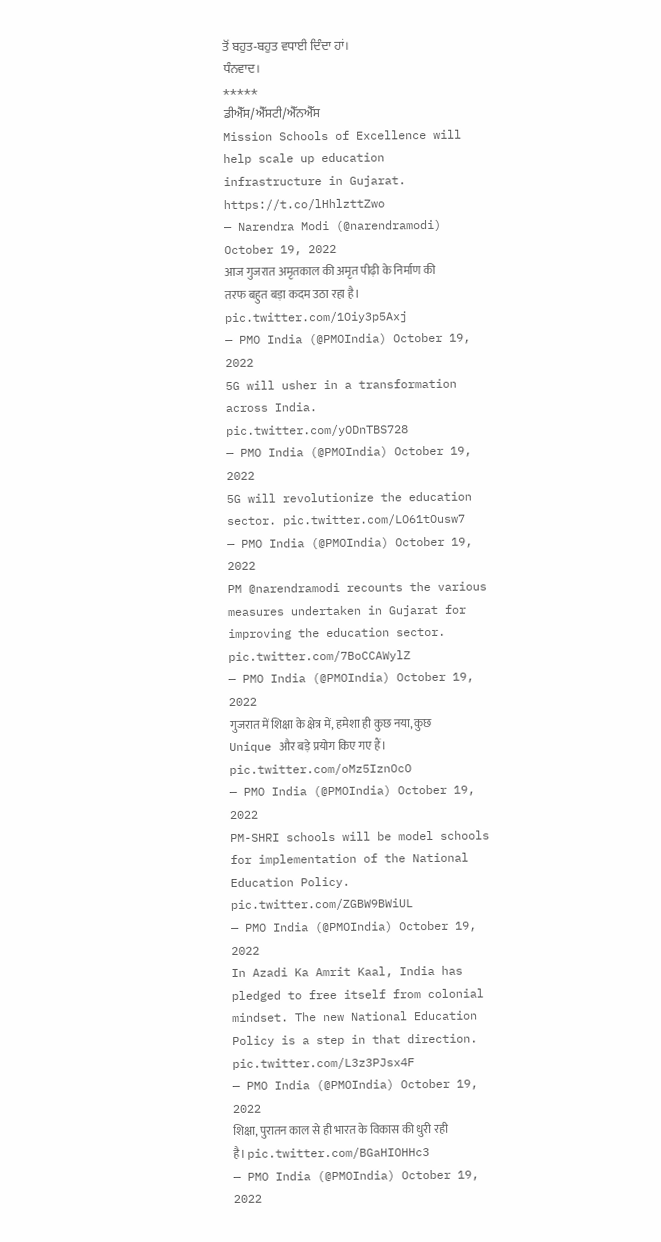ਤੋਂ ਬਹੁਤ-ਬਹੁਤ ਵਧਾਈ ਦਿੰਦਾ ਹਾਂ।
ਧੰਨਵਾਦ।
*****
ਡੀਐੱਸ/ਐੱਸਟੀ/ਐੱਨਐੱਸ
Mission Schools of Excellence will help scale up education infrastructure in Gujarat. https://t.co/lHhlzttZwo
— Narendra Modi (@narendramodi) October 19, 2022
आज गुजरात अमृतकाल की अमृत पीढ़ी के निर्माण की तरफ बहुत बड़ा कदम उठा रहा है। pic.twitter.com/1Oiy3p5Axj
— PMO India (@PMOIndia) October 19, 2022
5G will usher in a transformation across India. pic.twitter.com/yODnTBS728
— PMO India (@PMOIndia) October 19, 2022
5G will revolutionize the education sector. pic.twitter.com/LO61tOusw7
— PMO India (@PMOIndia) October 19, 2022
PM @narendramodi recounts the various measures undertaken in Gujarat for improving the education sector. pic.twitter.com/7BoCCAWylZ
— PMO India (@PMOIndia) October 19, 2022
गुजरात में शिक्षा के क्षेत्र में, हमेशा ही कुछ नया, कुछ Unique और बड़े प्रयोग किए गए हैं। pic.twitter.com/oMz5IznOcO
— PMO India (@PMOIndia) October 19, 2022
PM-SHRI schools will be model schools for implementation of the National Education Policy. pic.twitter.com/ZGBW9BWiUL
— PMO India (@PMOIndia) October 19, 2022
In Azadi Ka Amrit Kaal, India has pledged to free itself from colonial mindset. The new National Education Policy is a step in that direction. pic.twitter.com/L3z3PJsx4F
— PMO India (@PMOIndia) October 19, 2022
शिक्षा, पुरातन काल से ही भारत के विकास की धुरी रही है। pic.twitter.com/BGaHIOHHc3
— PMO India (@PMOIndia) October 19, 2022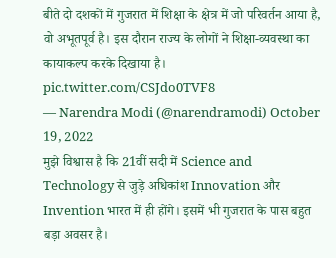बीते दो दशकों में गुजरात में शिक्षा के क्षेत्र में जो परिवर्तन आया है, वो अभूतपूर्व है। इस दौरान राज्य के लोगों ने शिक्षा-व्यवस्था का कायाकल्प करके दिखाया है। pic.twitter.com/CSJdo0TVF8
— Narendra Modi (@narendramodi) October 19, 2022
मुझे विश्वास है कि 21वीं सदी में Science and Technology से जुड़े अधिकांश Innovation और Invention भारत में ही होंगे। इसमें भी गुजरात के पास बहुत बड़ा अवसर है।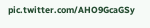pic.twitter.com/AHO9GcaGSy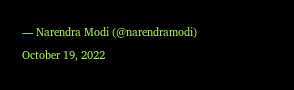— Narendra Modi (@narendramodi) October 19, 2022